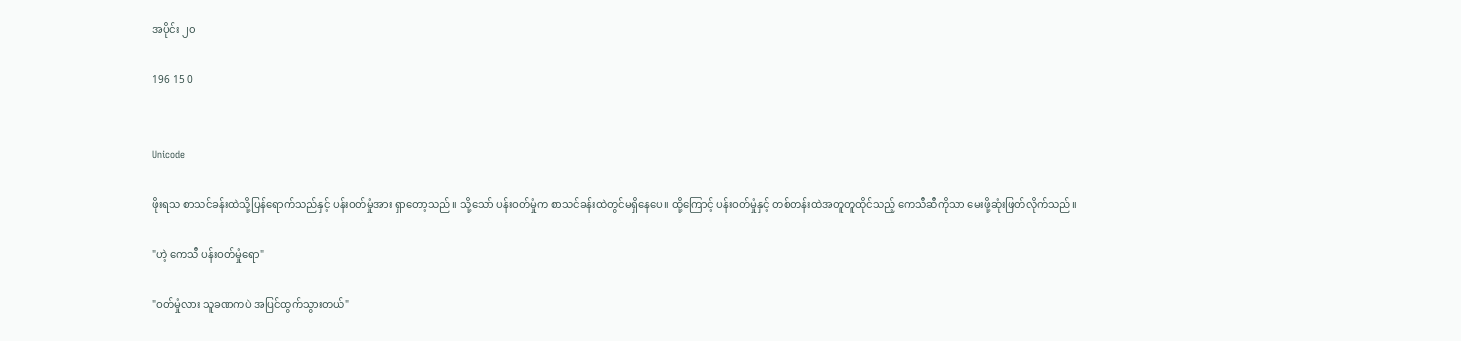အပိုင်း ၂၀

196 15 0


Unicode

ဖိုးရသ စာသင်ခန်းထဲသို့ပြန်ရောက်သည်နှင့် ပန်းဝတ်မှုံအား ရှာတော့သည်။ သို့သော် ပန်းဝတ်မှုံက စာသင်ခန်းထဲတွင်မရှိနေပေ။ ထို့ကြောင့် ပန်းဝတ်မှုံနှင့် တစ်တန်းထဲအတူတူထိုင်သည့် ကေသီဆီကိုသာ မေးဖို့ဆုံးဖြတ်လိုက်သည်။

"ဟဲ့ ကေသီ ပန်းဝတ်မှုံရော"

"ဝတ်မှုံလား သူခဏကပဲ အပြင်ထွက်သွားတယ်"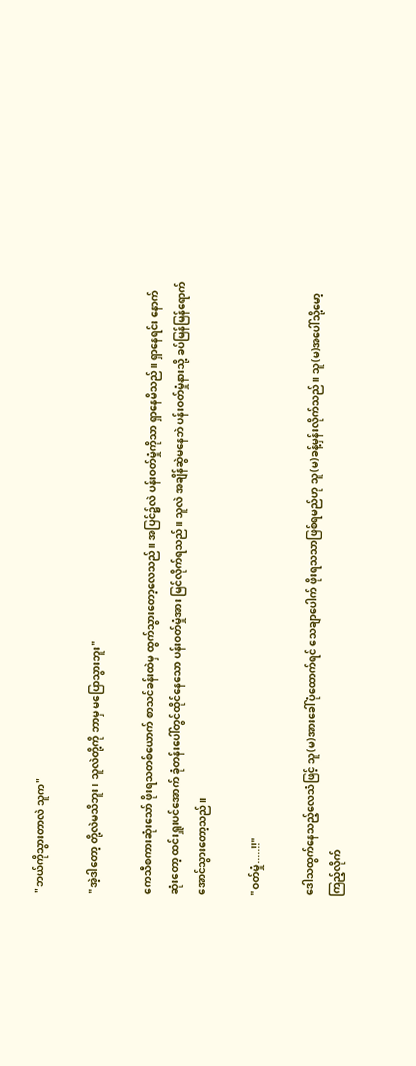"ဘယ်ကိုသွားတာလဲ သူက"

"အဲ့ဒါတော့ တို့လဲမသိဘူး၊ သူလဲတို့ကို ဘာမှ မပြောသွားဘူး"

ကေသီစကားဆုံးသော် ဖိုးရသတစ်ယောက် စာသင်ခန်းထဲမှ ‌ထွက်သွားတော့လေသည်။ အပြင်၌လဲ ပန်းဝတ်မှုံကိုသာ ရှာနေမိသည်။ ရှာနေရင်း နောက်ဆုံးတော့ ထင်းရှူးပင်အောက် ခုံတန်းပေါ်တွင်ထိုင်နေသော ပန်းဝတ်မှုံအား မြင်လိုက်ရသည်။ သူလဲ အချိန်ဆွဲမနေဘဲ ပန်းဝတ်မှုံနားသို့ ခပ်မြန်မြန်ရောက်အောင်သွားတော့သည်။

"ဝတ်မှုံ.....!!"

ဒေါသထွက်နေသည့်လေသံဖြင့် သူ(မ)အားခေါ်ပုံထောက်ရင် သေချာပေါက် ဖိုးရသသာဖြစ်ရမည်ဟု သူ(မ)ခန့်မှန်းလိုက်သည်။ သူ(မ)အပေါ်သို့မော့ကြည့်လိုက်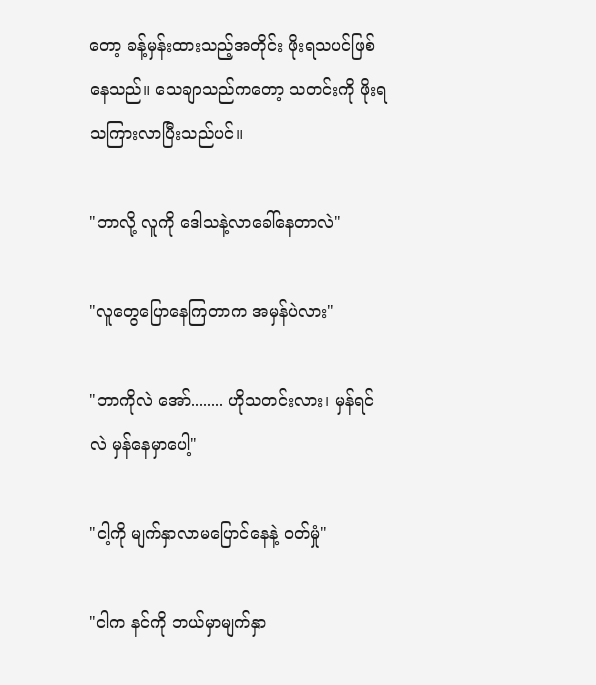တော့ ခန့်မှန်းထားသည့်အတိုင်း ဖိုးရသပင်ဖြစ်နေသည်။ သေချာသည်ကတော့ သတင်းကို ဖိုးရသကြားလာပြီးသည်ပင်။

"ဘာလို့ လူကို ဒေါသနဲ့လာခေါ်နေတာလဲ"

"လူတွေပြောနေကြတာက အမှန်ပဲလား"

"ဘာကိုလဲ အော်........ ဟိုသတင်းလား၊ မှန်ရင်လဲ မှန်နေမှာပေါ့"

"ငါ့ကို မျက်နှာလာမပြောင်နေနဲ့ ဝတ်မှုံ"

"ငါက နင်ကို ဘယ်မှာမျက်နှာ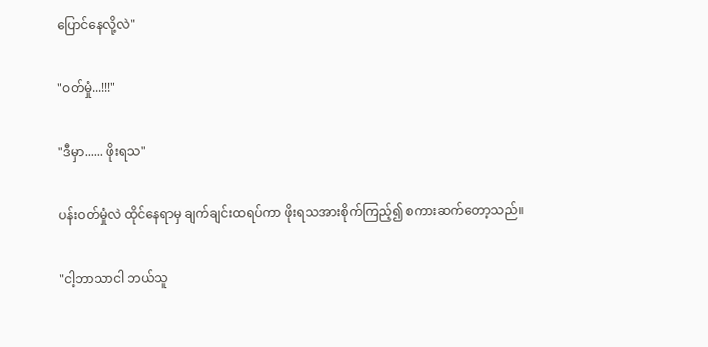ပြောင်နေလို့လဲ"

"ဝတ်မှုံ...!!!"

"ဒီမှာ...... ဖိုးရသ"

ပန်းဝတ်မှုံလဲ ထိုင်နေရာမှ ချက်ချင်းထရပ်ကာ ဖိုးရသအားစိုက်ကြည့်၍ စကားဆက်တော့သည်။

"ငါ့ဘာသာငါ ဘယ်သူ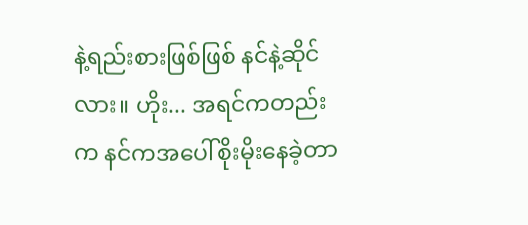နဲ့ရည်းစားဖြစ်ဖြစ် နင်နဲ့ဆိုင်လား။ ဟိုး... အရင်ကတည်းက နင်ကအပေါ်စိုးမိုးနေခဲ့တာ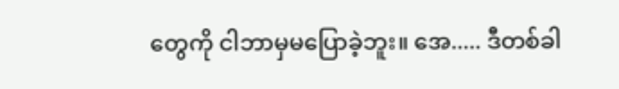တွေကို ငါဘာမှမပြောခဲ့ဘူး။ အေ..... ဒီတစ်ခါ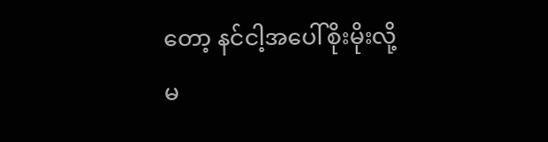တော့ နင်ငါ့အပေါ်စိုးမိုးလို့မ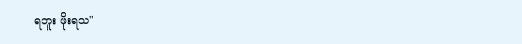ရဘူး ဖိုးရသ"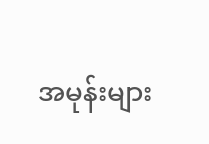အမုန်းများ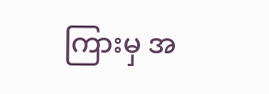ကြားမှ အ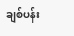ချစ်ပန်း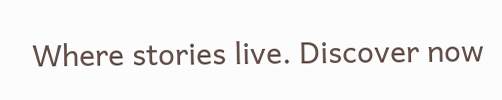Where stories live. Discover now